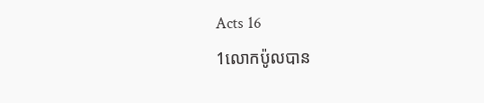Acts 16
1លោកប៉ូលបាន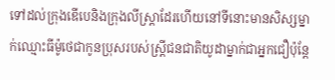ទៅដល់ក្រុងឌើបេនិងក្រុងលីស្ដ្រាដែរហើយនៅទីនោះមានសិស្សម្នាក់ឈ្មោះធីម៉ូថេជាកូនប្រុសរបស់ស្ដ្រីជនជាតិយូដាម្នាក់ជាអ្នកជឿប៉ុន្ដែ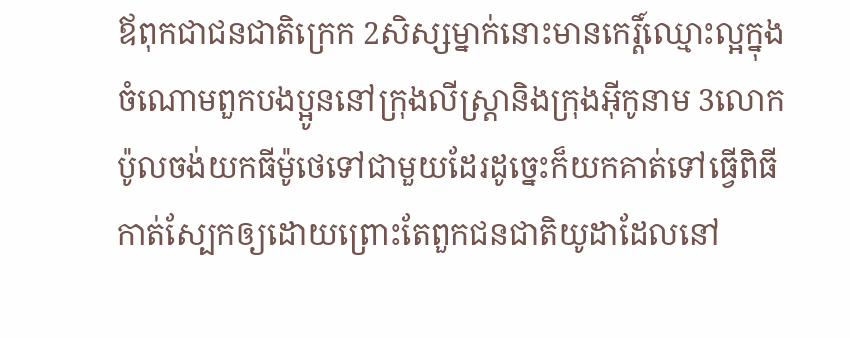ឪពុកជាជនជាតិក្រេក 2សិស្សម្នាក់នោះមានកេរ្ដិ៍ឈ្មោះល្អក្នុងចំណោមពួកបងប្អូននៅក្រុងលីស្ដ្រានិងក្រុងអ៊ីកូនាម 3លោកប៉ូលចង់យកធីម៉ូថេទៅជាមួយដែរដូច្នេះក៏យកគាត់ទៅធ្វើពិធីកាត់ស្បែកឲ្យដោយព្រោះតែពួកជនជាតិយូដាដែលនៅ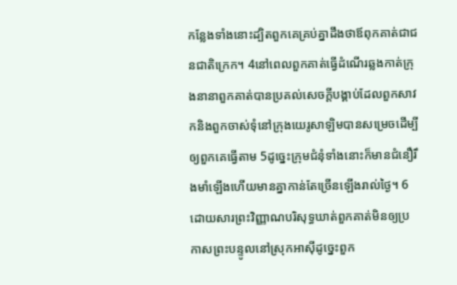កន្លែងទាំងនោះដ្បិតពួកគេគ្រប់គ្នាដឹងថាឪពុកគាត់ជាជនជាតិក្រេក។ 4នៅពេលពួកគាត់ធ្វើដំណើរឆ្លងកាត់ក្រុងនានាពួកគាត់បានប្រគល់សេចក្ដីបង្គាប់ដែលពួកសាវកនិងពួកចាស់ទុំនៅក្រុងយេរូសាឡិមបានសម្រេចដើម្បីឲ្យពួកគេធ្វើតាម 5ដូច្នេះក្រុមជំនុំទាំងនោះក៏មានជំនឿរឹងមាំឡើងហើយមានគ្នាកាន់តែច្រើនឡើងរាល់ថ្ងៃ។ 6ដោយសារព្រះវិញ្ញាណបរិសុទ្ធឃាត់ពួកគាត់មិនឲ្យប្រកាសព្រះបន្ទូលនៅស្រុកអាស៊ីដូច្នេះពួក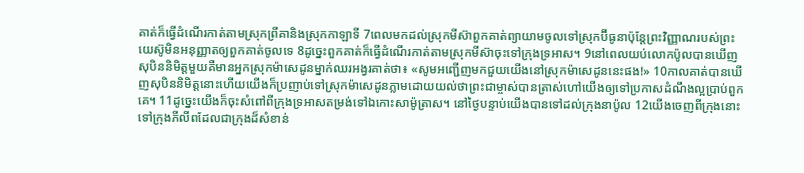គាត់ក៏ធ្វើដំណើរកាត់តាមស្រុកព្រីគានិងស្រុកកាឡាទី 7ពេលមកដល់ស្រុកមីស៊ាពួកគាត់ព្យាយាមចូលទៅស្រុកប៊ីធូនាប៉ុន្តែព្រះវិញ្ញាណរបស់ព្រះយេស៊ូមិនអនុញ្ញាតឲ្យពួកគាត់ចូលទេ 8ដូច្នេះពួកគាត់ក៏ធ្វើដំណើរកាត់តាមស្រុកមីស៊ាចុះទៅក្រុងទ្រអាស។ 9នៅពេលយប់លោកប៉ូលបានឃើញសុបិននិមិត្ដមួយគឺមានអ្នកស្រុកម៉ាសេដូនម្នាក់ឈរអង្វរគាត់ថា៖ «សូមអញ្ជើញមកជួយយើងនៅស្រុកម៉ាសេដូននេះផង!» 10កាលគាត់បានឃើញសុបិននិមិត្ដនោះហើយយើងក៏ប្រញាប់ទៅស្រុកម៉ាសេដូនភ្លាមដោយយល់ថាព្រះជាម្ចាស់បានត្រាស់ហៅយើងឲ្យទៅប្រកាសដំណឹងល្អប្រាប់ពួកគេ។ 11ដូច្នេះយើងក៏ចុះសំពៅពីក្រុងទ្រអាសតម្រង់ទៅឯកោះសាម៉ូត្រាស។ នៅថ្ងៃបន្ទាប់យើងបានទៅដល់ក្រុងនាប៉ូល 12យើងចេញពីក្រុងនោះទៅក្រុងភីលីពដែលជាក្រុងដ៏សំខាន់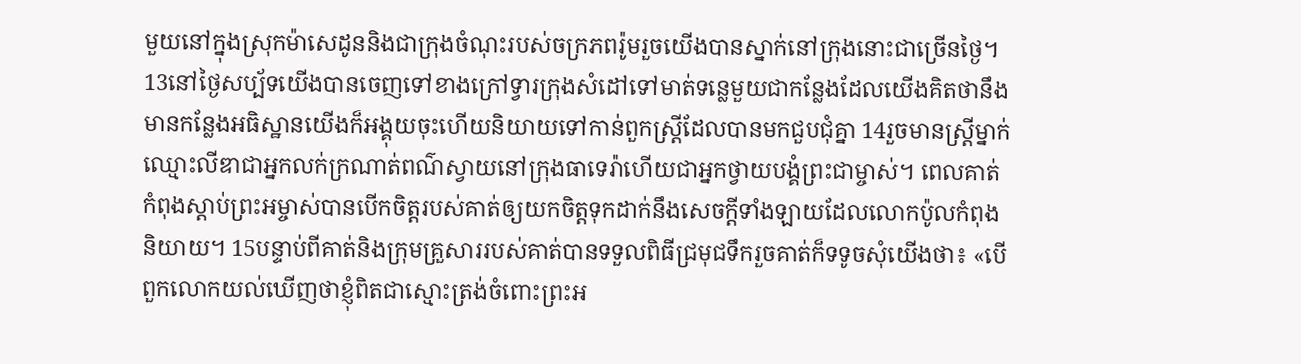មួយនៅក្នុងស្រុកម៉ាសេដូននិងជាក្រុងចំណុះរបស់ចក្រភពរ៉ូមរួចយើងបានស្នាក់នៅក្រុងនោះជាច្រើនថ្ងៃ។ 13នៅថ្ងៃសប្ប័ទយើងបានចេញទៅខាងក្រៅទ្វារក្រុងសំដៅទៅមាត់ទន្លេមួយជាកន្លែងដែលយើងគិតថានឹងមានកន្លែងអធិស្ឋានយើងក៏អង្គុយចុះហើយនិយាយទៅកាន់ពួកស្ដ្រីដែលបានមកជួបជុំគ្នា 14រួចមានស្ដ្រីម្នាក់ឈ្មោះលីឌាជាអ្នកលក់ក្រណាត់ពណ៌ស្វាយនៅក្រុងធាទេរ៉ាហើយជាអ្នកថ្វាយបង្គំព្រះជាម្ចាស់។ ពេលគាត់កំពុងស្ដាប់ព្រះអម្ចាស់បានបើកចិត្ដរបស់គាត់ឲ្យយកចិត្ដទុកដាក់នឹងសេចក្ដីទាំងឡាយដែលលោកប៉ូលកំពុងនិយាយ។ 15បន្ទាប់ពីគាត់និងក្រុមគ្រួសាររបស់គាត់បានទទួលពិធីជ្រមុជទឹករួចគាត់ក៏ទទូចសុំយើងថា៖ «បើពួកលោកយល់ឃើញថាខ្ញុំពិតជាស្មោះត្រង់ចំពោះព្រះអ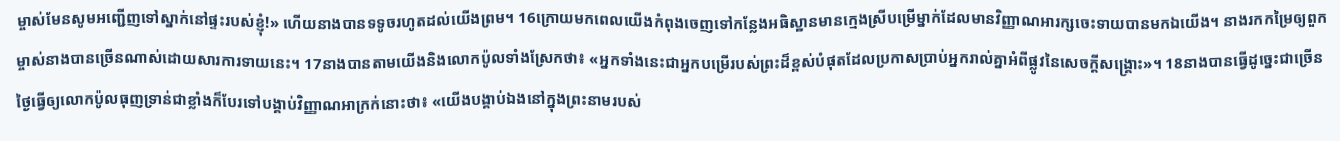ម្ចាស់មែនសូមអញ្ជើញទៅស្នាក់នៅផ្ទះរបស់ខ្ញុំ!» ហើយនាងបានទទូចរហូតដល់យើងព្រម។ 16ក្រោយមកពេលយើងកំពុងចេញទៅកន្លែងអធិស្ឋានមានក្មេងស្រីបម្រើម្នាក់ដែលមានវិញ្ញាណអារក្សចេះទាយបានមកឯយើង។ នាងរកកម្រៃឲ្យពួកម្ចាស់នាងបានច្រើនណាស់ដោយសារការទាយនេះ។ 17នាងបានតាមយើងនិងលោកប៉ូលទាំងស្រែកថា៖ «អ្នកទាំងនេះជាអ្នកបម្រើរបស់ព្រះដ៏ខ្ពស់បំផុតដែលប្រកាសប្រាប់អ្នករាល់គ្នាអំពីផ្លូវនៃសេចក្ដីសង្គ្រោះ»។ 18នាងបានធ្វើដូច្នេះជាច្រើនថ្ងៃធ្វើឲ្យលោកប៉ូលធុញទ្រាន់ជាខ្លាំងក៏បែរទៅបង្គាប់វិញ្ញាណអាក្រក់នោះថា៖ «យើងបង្គាប់ឯងនៅក្នុងព្រះនាមរបស់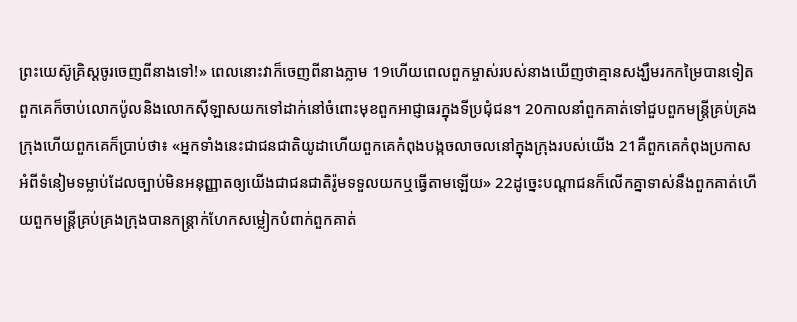ព្រះយេស៊ូគ្រិស្ដចូរចេញពីនាងទៅ!» ពេលនោះវាក៏ចេញពីនាងភ្លាម 19ហើយពេលពួកម្ចាស់របស់នាងឃើញថាគ្មានសង្ឃឹមរកកម្រៃបានទៀតពួកគេក៏ចាប់លោកប៉ូលនិងលោកស៊ីឡាសយកទៅដាក់នៅចំពោះមុខពួកអាជ្ញាធរក្នុងទីប្រជុំជន។ 20កាលនាំពួកគាត់ទៅជួបពួកមន្ដ្រីគ្រប់គ្រងក្រុងហើយពួកគេក៏ប្រាប់ថា៖ «អ្នកទាំងនេះជាជនជាតិយូដាហើយពួកគេកំពុងបង្កចលាចលនៅក្នុងក្រុងរបស់យើង 21គឺពួកគេកំពុងប្រកាសអំពីទំនៀមទម្លាប់ដែលច្បាប់មិនអនុញ្ញាតឲ្យយើងជាជនជាតិរ៉ូមទទួលយកឬធ្វើតាមឡើយ» 22ដូច្នេះបណ្ដាជនក៏លើកគ្នាទាស់នឹងពួកគាត់ហើយពួកមន្ដ្រីគ្រប់គ្រងក្រុងបានកន្ដ្រាក់ហែកសម្លៀកបំពាក់ពួកគាត់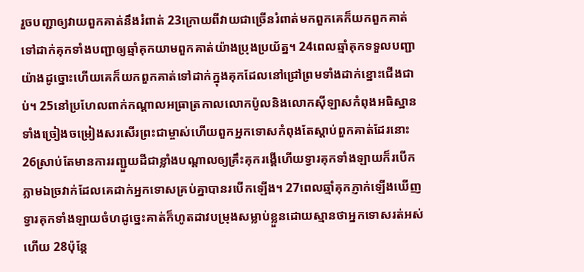រួចបញ្ជាឲ្យវាយពួកគាត់នឹងរំពាត់ 23ក្រោយពីវាយជាច្រើនរំពាត់មកពួកគេក៏យកពួកគាត់ទៅដាក់គុកទាំងបញ្ជាឲ្យឆ្មាំគុកយាមពួកគាត់យ៉ាងប្រុងប្រយ័ត្ន។ 24ពេលឆ្មាំគុកទទួលបញ្ជាយ៉ាងដូច្នោះហើយគេក៏យកពួកគាត់ទៅដាក់ក្នុងគុកដែលនៅជ្រៅព្រមទាំងដាក់ខ្នោះជើងជាប់។ 25នៅប្រហែលពាក់កណ្ដាលអធ្រាត្រកាលលោកប៉ូលនិងលោកស៊ីឡាសកំពុងអធិស្ឋានទាំងច្រៀងចម្រៀងសរសើរព្រះជាម្ចាស់ហើយពួកអ្នកទោសកំពុងតែស្ដាប់ពួកគាត់ដែរនោះ 26ស្រាប់តែមានការរញ្ជួយដីជាខ្លាំងបណ្ដាលឲ្យគ្រឹះគុករង្គើហើយទ្វារគុកទាំងឡាយក៏របើកភ្លាមឯច្រវាក់ដែលគេដាក់អ្នកទោសគ្រប់គ្នាបានរបើកឡើង។ 27ពេលឆ្មាំគុកភ្ញាក់ឡើងឃើញទ្វារគុកទាំងឡាយចំហដូច្នេះគាត់ក៏ហូតដាវបម្រុងសម្លាប់ខ្លួនដោយស្មានថាអ្នកទោសរត់អស់ហើយ 28ប៉ុន្ដែ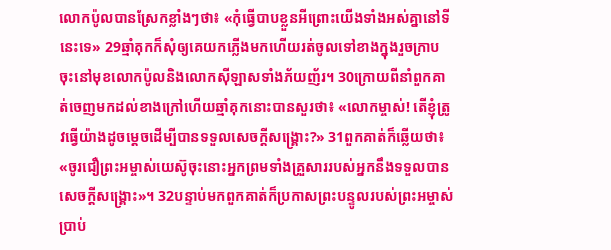លោកប៉ូលបានស្រែកខ្លាំងៗថា៖ «កុំធ្វើបាបខ្លួនអីព្រោះយើងទាំងអស់គ្នានៅទីនេះទេ» 29ឆ្មាំគុកក៏សុំឲ្យគេយកភ្លើងមកហើយរត់ចូលទៅខាងក្នុងរួចក្រាបចុះនៅមុខលោកប៉ូលនិងលោកស៊ីឡាសទាំងភ័យញ័រ។ 30ក្រោយពីនាំពួកគាត់ចេញមកដល់ខាងក្រៅហើយឆ្មាំគុកនោះបានសួរថា៖ «លោកម្ចាស់! តើខ្ញុំត្រូវធ្វើយ៉ាងដូចម្ដេចដើម្បីបានទទួលសេចក្ដីសង្គ្រោះ?» 31ពួកគាត់ក៏ឆ្លើយថា៖ «ចូរជឿព្រះអម្ចាស់យេស៊ូចុះនោះអ្នកព្រមទាំងគ្រួសាររបស់អ្នកនឹងទទួលបានសេចក្ដីសង្គ្រោះ»។ 32បន្ទាប់មកពួកគាត់ក៏ប្រកាសព្រះបន្ទូលរបស់ព្រះអម្ចាស់ប្រាប់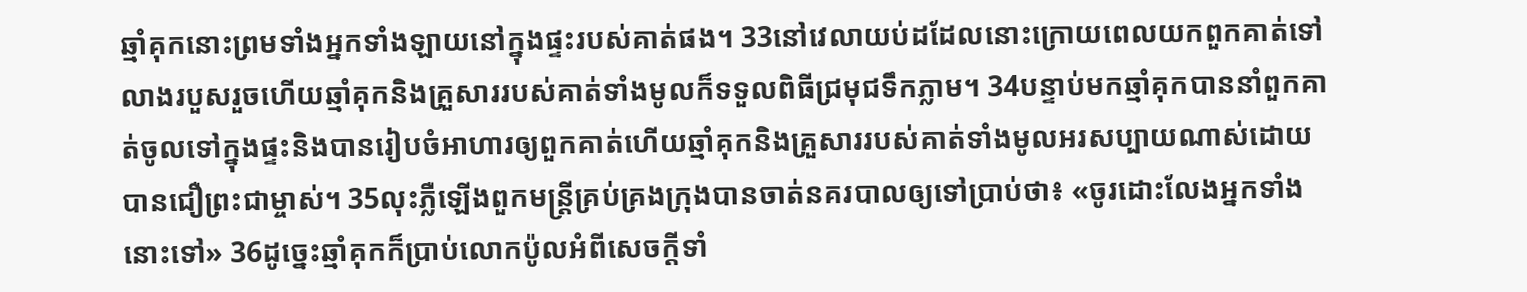ឆ្មាំគុកនោះព្រមទាំងអ្នកទាំងឡាយនៅក្នុងផ្ទះរបស់គាត់ផង។ 33នៅវេលាយប់ដដែលនោះក្រោយពេលយកពួកគាត់ទៅលាងរបួសរួចហើយឆ្មាំគុកនិងគ្រួសាររបស់គាត់ទាំងមូលក៏ទទួលពិធីជ្រមុជទឹកភ្លាម។ 34បន្ទាប់មកឆ្មាំគុកបាននាំពួកគាត់ចូលទៅក្នុងផ្ទះនិងបានរៀបចំអាហារឲ្យពួកគាត់ហើយឆ្មាំគុកនិងគ្រួសាររបស់គាត់ទាំងមូលអរសប្បាយណាស់ដោយបានជឿព្រះជាម្ចាស់។ 35លុះភ្លឺឡើងពួកមន្ដ្រីគ្រប់គ្រងក្រុងបានចាត់នគរបាលឲ្យទៅប្រាប់ថា៖ «ចូរដោះលែងអ្នកទាំងនោះទៅ» 36ដូច្នេះឆ្មាំគុកក៏ប្រាប់លោកប៉ូលអំពីសេចក្ដីទាំ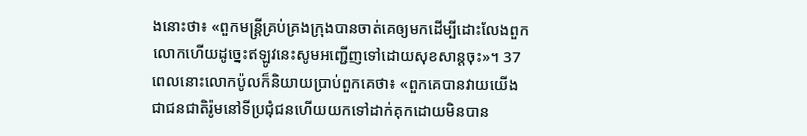ងនោះថា៖ «ពួកមន្ដ្រីគ្រប់គ្រងក្រុងបានចាត់គេឲ្យមកដើម្បីដោះលែងពួកលោកហើយដូច្នេះឥឡូវនេះសូមអញ្ជើញទៅដោយសុខសាន្ដចុះ»។ 37ពេលនោះលោកប៉ូលក៏និយាយប្រាប់ពួកគេថា៖ «ពួកគេបានវាយយើងជាជនជាតិរ៉ូមនៅទីប្រជុំជនហើយយកទៅដាក់គុកដោយមិនបាន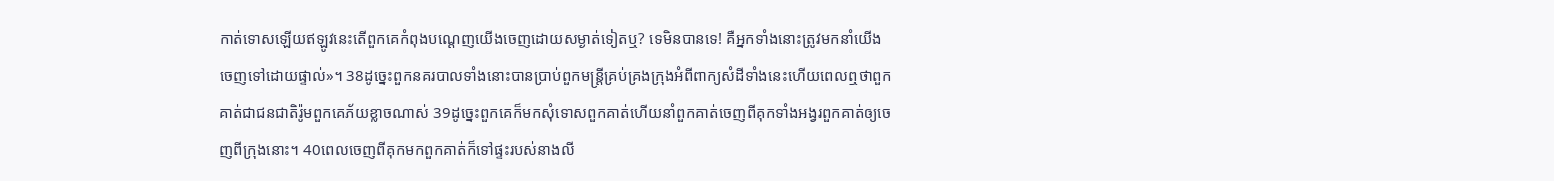កាត់ទោសឡើយឥឡូវនេះតើពួកគេកំពុងបណ្ដេញយើងចេញដោយសម្ងាត់ទៀតឬ? ទេមិនបានទេ! គឺអ្នកទាំងនោះត្រូវមកនាំយើងចេញទៅដោយផ្ទាល់»។ 38ដូច្នេះពួកនគរបាលទាំងនោះបានប្រាប់ពួកមន្ដ្រីគ្រប់គ្រងក្រុងអំពីពាក្យសំដីទាំងនេះហើយពេលឮថាពួកគាត់ជាជនជាតិរ៉ូមពួកគេភ័យខ្លាចណាស់ 39ដូច្នេះពួកគេក៏មកសុំទោសពួកគាត់ហើយនាំពួកគាត់ចេញពីគុកទាំងអង្វរពួកគាត់ឲ្យចេញពីក្រុងនោះ។ 40ពេលចេញពីគុកមកពួកគាត់ក៏ទៅផ្ទះរបស់នាងលី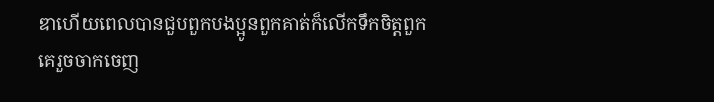ឌាហើយពេលបានជួបពួកបងប្អូនពួកគាត់ក៏លើកទឹកចិត្ដពួកគេរួចចាកចេញ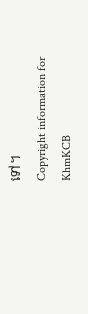ទៅ។
Copyright information for
KhmKCB